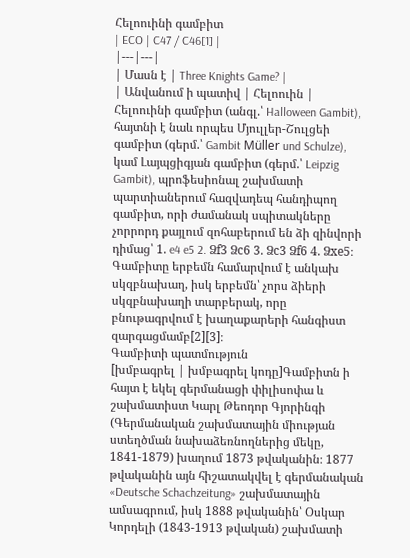Հելոուինի գամբիտ
| ECO | C47 / C46[1] |
|---|---|
| Մասն է | Three Knights Game? |
| Անվանում ի պատիվ | Հելոուին |
Հելոուինի գամբիտ (անգլ.՝ Halloween Gambit), հայտնի է նաև որպես Մյուլլեր-Շուլցեի գամբիտ (գերմ.՝ Gambit Müller und Schulze), կամ Լայպցիգյան գամբիտ (գերմ.՝ Leipzig Gambit), պրոֆեսիոնալ շախմատի պարտիաներում հազվադեպ հանդիպող գամբիտ, որի ժամանակ սպիտակները չորրորդ քայլում զոհաբերում են ձի զինվորի դիմաց՝ 1. e4 e5 2. Ձf3 Ձc6 3. Ձc3 Ձf6 4. Ձxe5։ Գամբիտը երբեմն համարվում է անկախ սկզբնախաղ, իսկ երբեմն՝ չորս ձիերի սկզբնախաղի տարբերակ, որը բնութագրվում է խաղաքարերի հանգիստ զարգացմամբ[2][3]։
Գամբիտի պատմություն
[խմբագրել | խմբագրել կոդը]Գամբիտն ի հայտ է եկել գերմանացի փիլիսոփա և շախմատիստ Կարլ Թեոդոր Գյորինգի (Գերմանական շախմատային միության ստեղծման նախաձեռնողներից մեկը, 1841-1879) խաղում 1873 թվականին։ 1877 թվականին այն հիշատակվել է գերմանական «Deutsche Schachzeitung» շախմատային ամսագրում, իսկ 1888 թվականին՝ Օսկար Կորդելի (1843-1913 թվական) շախմատի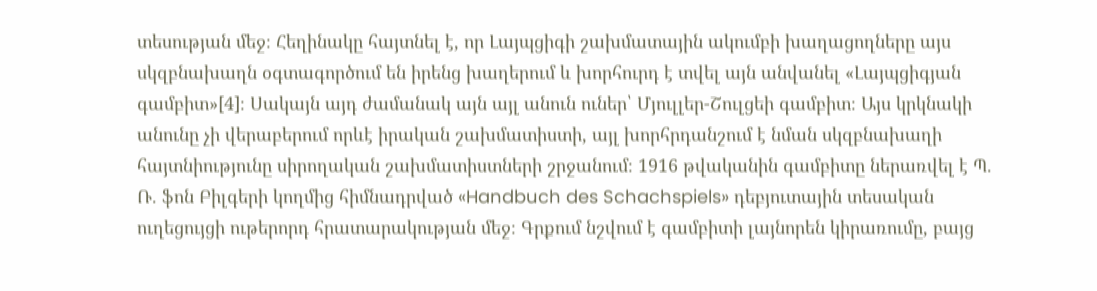տեսության մեջ։ Հեղինակը հայտնել է, որ Լայպցիգի շախմատային ակումբի խաղացողները այս սկզբնախաղն օգտագործում են իրենց խաղերում և խորհուրդ է տվել այն անվանել «Լայպցիգյան գամբիտ»[4]։ Սակայն այդ ժամանակ այն այլ անուն ուներ՝ Մյուլլեր-Շուլցեի գամբիտ։ Այս կրկնակի անունը չի վերաբերում որևէ իրական շախմատիստի, այլ խորհրդանշում է նման սկզբնախաղի հայտնիությունը սիրողական շախմատիստների շրջանում։ 1916 թվականին գամբիտը ներառվել է Պ. Ռ. ֆոն Բիլգերի կողմից հիմնադրված «Handbuch des Schachspiels» դեբյուտային տեսական ուղեցույցի ութերորդ հրատարակության մեջ։ Գրքում նշվում է գամբիտի լայնորեն կիրառումը, բայց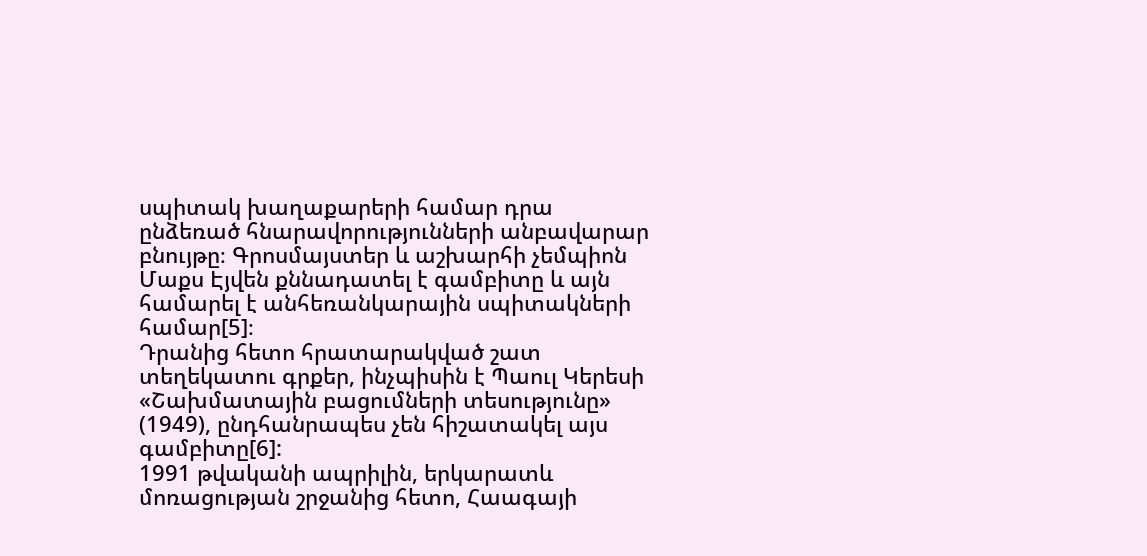սպիտակ խաղաքարերի համար դրա ընձեռած հնարավորությունների անբավարար բնույթը։ Գրոսմայստեր և աշխարհի չեմպիոն Մաքս Էյվեն քննադատել է գամբիտը և այն համարել է անհեռանկարային սպիտակների համար[5]։
Դրանից հետո հրատարակված շատ տեղեկատու գրքեր, ինչպիսին է Պաուլ Կերեսի «Շախմատային բացումների տեսությունը» (1949), ընդհանրապես չեն հիշատակել այս գամբիտը[6]:
1991 թվականի ապրիլին, երկարատև մոռացության շրջանից հետո, Հաագայի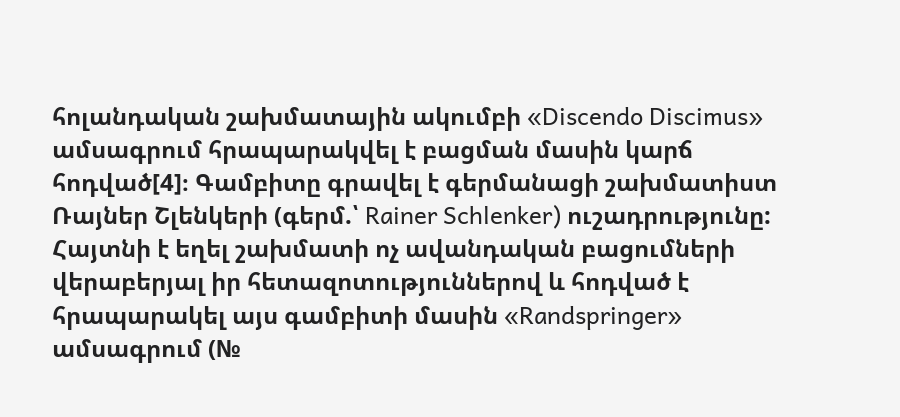հոլանդական շախմատային ակումբի «Discendo Discimus» ամսագրում հրապարակվել է բացման մասին կարճ հոդված[4]։ Գամբիտը գրավել է գերմանացի շախմատիստ Ռայներ Շլենկերի (գերմ.՝ Rainer Schlenker) ուշադրությունը: Հայտնի է եղել շախմատի ոչ ավանդական բացումների վերաբերյալ իր հետազոտություններով և հոդված է հրապարակել այս գամբիտի մասին «Randspringer» ամսագրում (№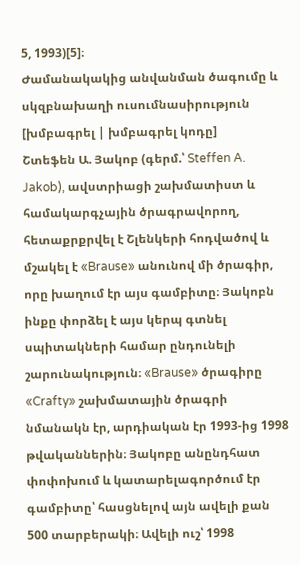5, 1993)[5]։
Ժամանակակից անվանման ծագումը և սկզբնախաղի ուսումնասիրություն
[խմբագրել | խմբագրել կոդը]
Շտեֆեն Ա. Յակոբ (գերմ.՝ Steffen A. Jakob), ավստրիացի շախմատիստ և համակարգչային ծրագրավորող, հետաքրքրվել է Շլենկերի հոդվածով և մշակել է «Brause» անունով մի ծրագիր, որը խաղում էր այս գամբիտը։ Յակոբն ինքը փորձել է այս կերպ գտնել սպիտակների համար ընդունելի շարունակություն։ «Brause» ծրագիրը «Crafty» շախմատային ծրագրի նմանակն էր, արդիական էր 1993-ից 1998 թվականներին։ Յակոբը անընդհատ փոփոխում և կատարելագործում էր գամբիտը՝ հասցնելով այն ավելի քան 500 տարբերակի։ Ավելի ուշ՝ 1998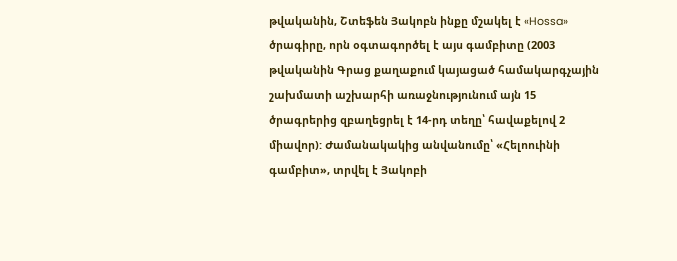թվականին, Շտեֆեն Յակոբն ինքը մշակել է «Hossa» ծրագիրը, որն օգտագործել է այս գամբիտը (2003 թվականին Գրաց քաղաքում կայացած համակարգչային շախմատի աշխարհի առաջնությունում այն 15 ծրագրերից զբաղեցրել է 14-րդ տեղը՝ հավաքելով 2 միավոր): Ժամանակակից անվանումը՝ «Հելոուինի գամբիտ», տրվել է Յակոբի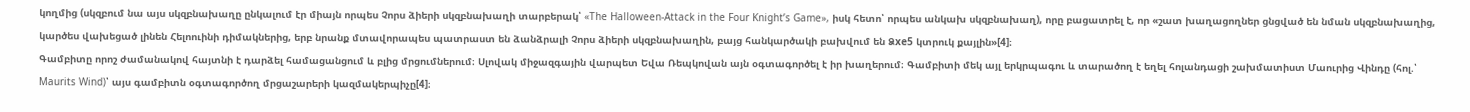կողմից (սկզբում նա այս սկզբնախաղը ընկալում էր միայն որպես Չորս ձիերի սկզբնախաղի տարբերակ՝ «The Halloween-Attack in the Four Knight’s Game», իսկ հետո՝ որպես անկախ սկզբնախաղ), որը բացատրել է, որ «շատ խաղացողներ ցնցված են նման սկզբնախաղից, կարծես վախեցած լինեն Հելոուինի դիմակներից, երբ նրանք մտավորապես պատրաստ են ձանձրալի Չորս ձիերի սկզբնախաղին, բայց հանկարծակի բախվում են Ձxe5 կտրուկ քայլին»[4]։
Գամբիտը որոշ ժամանակով հայտնի է դարձել համացանցում և բլից մրցումներում։ Սլովակ միջազգային վարպետ Եվա Ռեպկովան այն օգտագործել է իր խաղերում։ Գամբիտի մեկ այլ երկրպագու և տարածող է եղել հոլանդացի շախմատիստ Մաուրից Վինդը (հոլ.՝ Maurits Wind)՝ այս գամբիտն օգտագործող մրցաշարերի կազմակերպիչը[4]։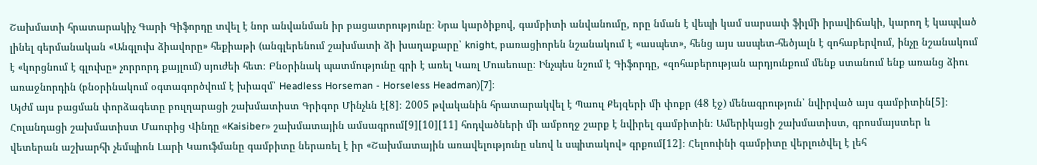Շախմատի հրատարակիչ Գարի Գիֆորդը տվել է նոր անվանման իր բացատրությունը։ Նրա կարծիքով, գամբիտի անվանումը, որը նման է վեպի կամ սարսափ ֆիլմի իրավիճակի, կարող է կապված լինել գերմանական «Անգլուխ ձիավորը» հեքիաթի (անգլերենում շախմատի ձի խաղաքարը՝ knight, բառացիորեն նշանակում է «ասպետ», հենց այս ասպետ-հեծյալն է զոհաբերվում, ինչը նշանակում է «կորցնում է գլուխը» չորրորդ քայլում) սյուժեի հետ։ Բնօրինակ պատմությունը գրի է առել Կառլ Մուսեուսը։ Ինչպես նշում է Գիֆորդը, «զոհաբերության արդյունքում մենք ստանում ենք առանց ձիու առաջնորդին (բնօրինակում օգտագործվում է խիազմ՝ Headless Horseman - Horseless Headman)[7]։
Այժմ այս բացման փորձագետը բուլղարացի շախմատիստ Գրիգոր Մինչևն է[8]։ 2005 թվականին հրատարակվել է Պաուլ Քեյզերի մի փոքր (48 էջ) մենագրություն՝ նվիրված այս գամբիտին[5]։ Հոլանդացի շախմատիստ Մաուրից Վինդը «Kaisiber» շախմատային ամսագրում[9][10][11] հոդվածների մի ամբողջ շարք է նվիրել գամբիտին։ Ամերիկացի շախմատիստ, գրոսմայստեր և վետերան աշխարհի չեմպիոն Լարի Կաուֆմանը գամբիտը ներառել է իր «Շախմատային առավելությունը սևով և սպիտակով» գրքում[12]։ Հելոուինի գամբիտը վերլուծվել է լեհ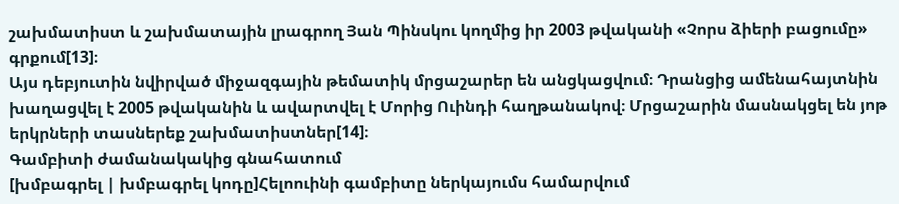շախմատիստ և շախմատային լրագրող Յան Պինսկու կողմից իր 2003 թվականի «Չորս ձիերի բացումը» գրքում[13]։
Այս դեբյուտին նվիրված միջազգային թեմատիկ մրցաշարեր են անցկացվում։ Դրանցից ամենահայտնին խաղացվել է 2005 թվականին և ավարտվել է Մորից Ուինդի հաղթանակով։ Մրցաշարին մասնակցել են յոթ երկրների տասներեք շախմատիստներ[14]։
Գամբիտի ժամանակակից գնահատում
[խմբագրել | խմբագրել կոդը]Հելոուինի գամբիտը ներկայումս համարվում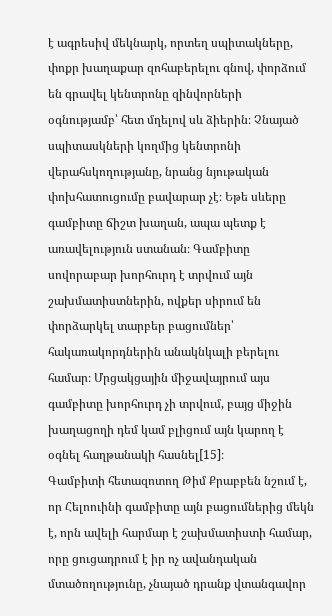է ագրեսիվ մեկնարկ, որտեղ սպիտակները, փոքր խաղաքար զոհաբերելու գնով, փորձում են գրավել կենտրոնը զինվորների օգնությամբ՝ հետ մղելով սև ձիերին։ Չնայած սպիտասկների կողմից կենտրոնի վերահսկողությանը, նրանց նյութական փոխհատուցումը բավարար չէ։ Եթե սևերը գամբիտը ճիշտ խաղան, ապա պետք է առավելություն ստանան։ Գամբիտը սովորաբար խորհուրդ է տրվում այն շախմատիստներին, ովքեր սիրում են փորձարկել տարբեր բացումներ՝ հակառակորդներին անակնկալի բերելու համար։ Մրցակցային միջավայրում այս գամբիտը խորհուրդ չի տրվում, բայց միջին խաղացողի դեմ կամ բլիցում այն կարող է օգնել հաղթանակի հասնել[15]։
Գամբիտի հետազոտող Թիմ Քրաբբեն նշում է, որ Հելոուինի գամբիտը այն բացումներից մեկն է, որն ավելի հարմար է շախմատիստի համար, որը ցուցադրում է իր ոչ ավանդական մտածողությունը, չնայած դրանք վտանգավոր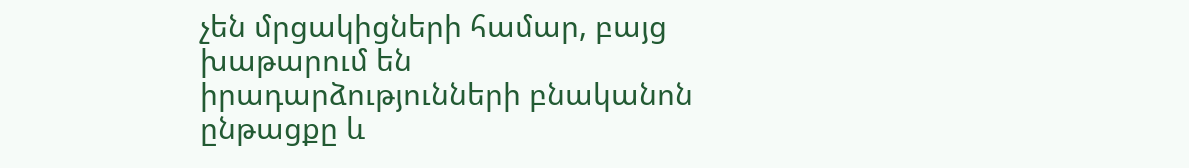չեն մրցակիցների համար, բայց խաթարում են իրադարձությունների բնականոն ընթացքը և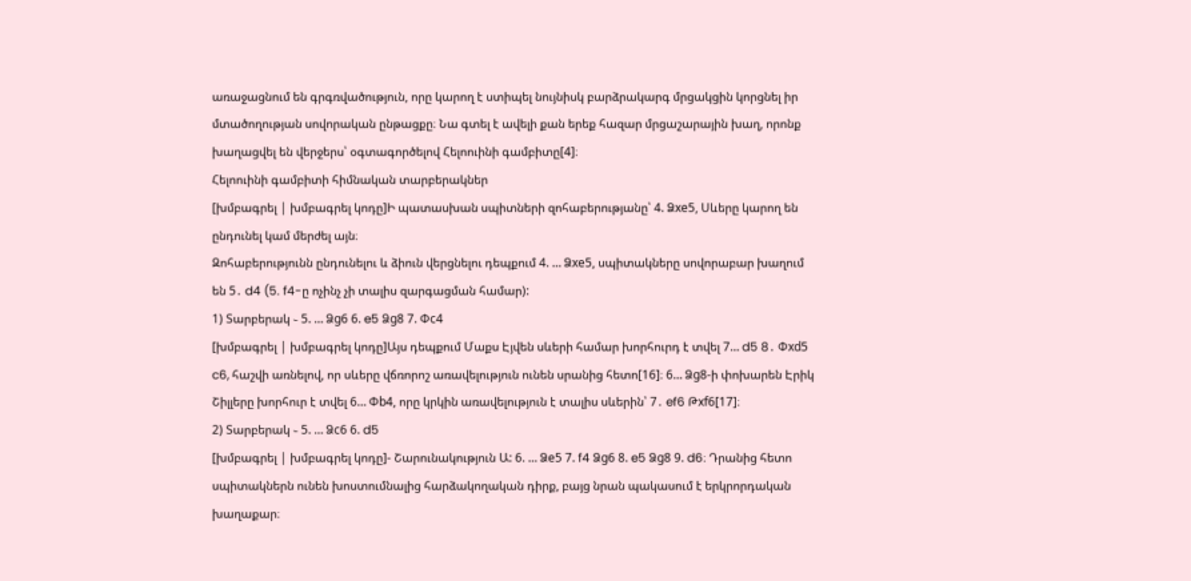առաջացնում են գրգռվածություն, որը կարող է ստիպել նույնիսկ բարձրակարգ մրցակցին կորցնել իր մտածողության սովորական ընթացքը։ Նա գտել է ավելի քան երեք հազար մրցաշարային խաղ, որոնք խաղացվել են վերջերս՝ օգտագործելով Հելոուինի գամբիտը[4]։
Հելոուինի գամբիտի հիմնական տարբերակներ
[խմբագրել | խմբագրել կոդը]Ի պատասխան սպիտների զոհաբերությանը՝ 4. Ձxe5, Սևերը կարող են ընդունել կամ մերժել այն։
Զոհաբերությունն ընդունելու և ձիուն վերցնելու դեպքում 4. … Ձxe5, սպիտակները սովորաբար խաղում են 5․ d4 (5. f4-ը ոչինչ չի տալիս զարգացման համար):
1) Տարբերակ ֊ 5. … Ձg6 6. e5 Ձg8 7. Փc4
[խմբագրել | խմբագրել կոդը]Այս դեպքում Մաքս Էյվեն սևերի համար խորհուրդ է տվել 7… d5 8․ Փxd5 c6, հաշվի առնելով, որ սևերը վճռորոշ առավելություն ունեն սրանից հետո[16]։ 6… Ձg8-ի փոխարեն Էրիկ Շիլլերը խորհուր է տվել 6… Փb4, որը կրկին առավելություն է տալիս սևերին՝ 7․ ef6 Թxf6[17]։
2) Տարբերակ ֊ 5. … Ձc6 6. d5
[խմբագրել | խմբագրել կոդը]- Շարունակություն Ա: 6. … Ձe5 7. f4 Ձg6 8. e5 Ձg8 9. d6։ Դրանից հետո սպիտակներն ունեն խոստումնալից հարձակողական դիրք, բայց նրան պակասում է երկրորդական խաղաքար։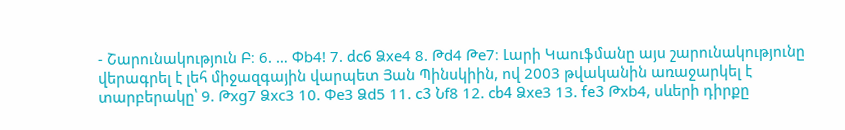- Շարունակություն Բ։ 6. … Փb4! 7. dc6 Ձxe4 8. Թd4 Թe7։ Լարի Կաուֆմանը այս շարունակությունը վերագրել է լեհ միջազգային վարպետ Յան Պինսկիին, ով 2003 թվականին առաջարկել է տարբերակը՝ 9. Թxg7 Ձxc3 10. Փe3 Ձd5 11. c3 Նf8 12. cb4 Ձxe3 13. fe3 Թxb4, սևերի դիրքը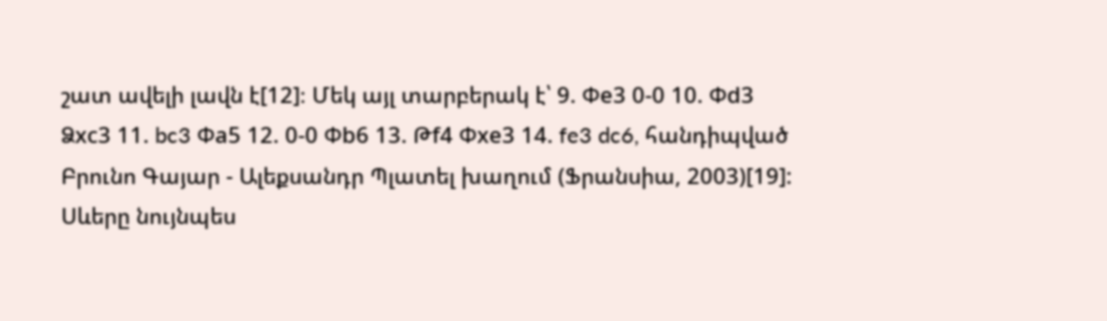շատ ավելի լավն է[12]։ Մեկ այլ տարբերակ է՝ 9. Փe3 0-0 10. Փd3 Ձxc3 11. bc3 Փa5 12. 0-0 Փb6 13. Թf4 Փxe3 14. fe3 dc6, հանդիպված Բրունո Գայար - Ալեքսանդր Պլատել խաղում (Ֆրանսիա, 2003)[19]: Սևերը նույնպես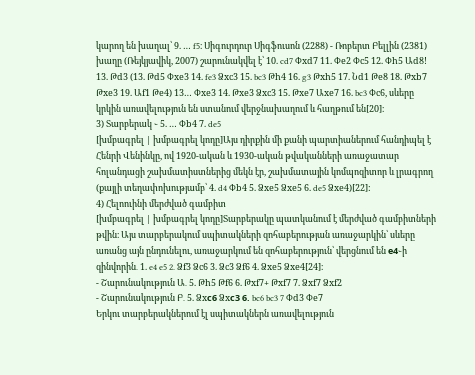կարող են խաղալ՝ 9. … f5։ Սիգուրդուր Սիգֆուսոն (2288) - Ռոբերտ Բելլին (2381) խաղը (Ռեյկյավիկ, 2007) շարունակվել է՝ 10. cd7 Փxd7 11. Փe2 Փc5 12. Փh5 Աd8! 13. Թd3 (13. Թd5 Փxe3 14. fe3 Ձxc3 15. bc3 Թh4 16. g3 Թxh5 17. Նd1 Թe8 18. Թxb7 Թxe3 19. Աf1 Թe4) 13… Փxe3 14. Թxe3 Ձxc3 15. Թxe7 Աxe7 16. bc3 Փc6, սևերը կրկին առավելություն են ստանում վերջնախաղում և հաղթում են[20]։
3) Տարբերակ ֊ 5. … Փb4 7. de5
[խմբագրել | խմբագրել կոդը]Այս դիրքին մի քանի պարտիաներում հանդիպել է Հենրի Վենինկը, ով 1920-ական և 1930-ական թվականների առաջատար հոլանդացի շախմատիստներից մեկն էր, շախմատային կոմպոզիտոր և լրագրող (քայլի տեղափոխությամբ՝ 4. d4 Փb4 5. Ձxe5 Ձxe5 6. de5 Ձxe4)[22]:
4) Հելոուինի մերժված գամբիտ
[խմբագրել | խմբագրել կոդը]Տարբերակը պատկանում է մերժված գամբիտների թվին։ Այս տարբերակում սպիտակների զոհաբերության առաջարկին՝ սևերը առանց այն ընդունելու, առաջարկում են զոհաբերություն՝ վերցնում են е4֊ի զինվորին․ 1. e4 e5 2. Ձf3 Ձc6 3. Ձc3 Ձf6 4. Ձxe5 Ձxe4[24]։
- Շարունակություն Ա․ 5. Թh5 Թf6 6. Թxf7+ Թxf7 7. Ձxf7 Ձxf2
- Շարունակություն Բ․ 5. Ձxс6 Ձxс3 6. bc6 bc3 7 Փd3 Փe7
Երկու տարբերակներում էլ սպիտակներն առավելություն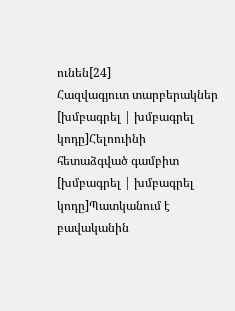ունեն[24]
Հազվագյուտ տարբերակներ
[խմբագրել | խմբագրել կոդը]Հելոուինի հետաձգված գամբիտ
[խմբագրել | խմբագրել կոդը]Պատկանում է բավականին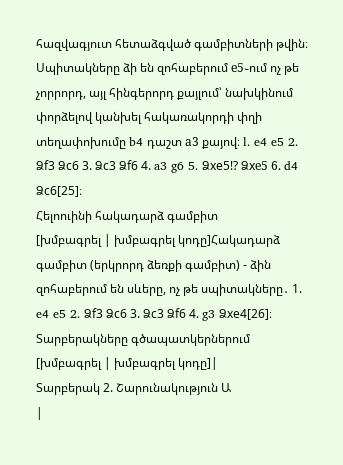հազվագյուտ հետաձգված գամբիտների թվին։ Սպիտակները ձի են զոհաբերում е5֊ում ոչ թե չորրորդ, այլ հինգերորդ քայլում՝ նախկինում փորձելով կանխել հակառակորդի փղի տեղափոխումը b4 դաշտ а3 քայով։ l. e4 e5 2. Ձf3 Ձc6 3. Ձc3 Ձf6 4. a3 g6 5. Ձxe5!? Ձxе5 6. d4 Ձc6[25]։
Հելոուինի հակադարձ գամբիտ
[խմբագրել | խմբագրել կոդը]Հակադարձ գամբիտ (երկրորդ ձեռքի գամբիտ) - ձին զոհաբերում են սևերը, ոչ թե սպիտակները․ 1. e4 e5 2. Ձf3 Ձc6 3. Ձc3 Ձf6 4. g3 Ձxe4[26]։
Տարբերակները գծապատկերներում
[խմբագրել | խմբագրել կոդը]|
Տարբերակ 2. Շարունակություն Ա
|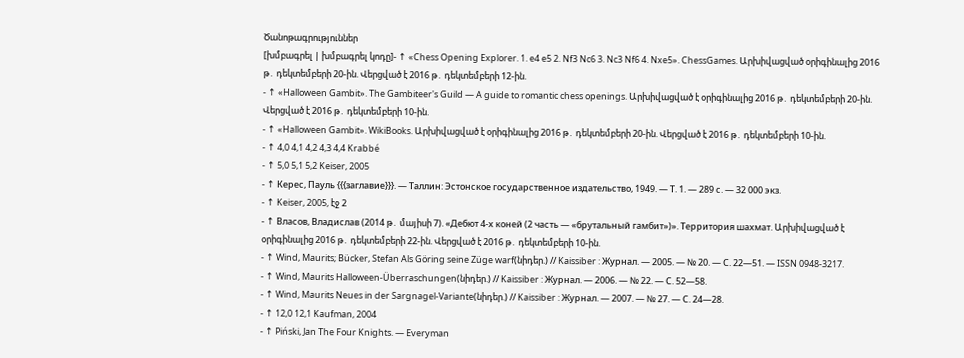Ծանոթագրություններ
[խմբագրել | խմբագրել կոդը]- ↑ «Chess Opening Explorer. 1. e4 e5 2. Nf3 Nc6 3. Nc3 Nf6 4. Nxe5». ChessGames. Արխիվացված օրիգինալից 2016 թ․ դեկտեմբերի 20-ին. Վերցված է 2016 թ․ դեկտեմբերի 12-ին.
- ↑ «Halloween Gambit». The Gambiteer's Guild — A guide to romantic chess openings. Արխիվացված է օրիգինալից 2016 թ․ դեկտեմբերի 20-ին. Վերցված է 2016 թ․ դեկտեմբերի 10-ին.
- ↑ «Halloween Gambit». WikiBooks. Արխիվացված է օրիգինալից 2016 թ․ դեկտեմբերի 20-ին. Վերցված է 2016 թ․ դեկտեմբերի 10-ին.
- ↑ 4,0 4,1 4,2 4,3 4,4 Krabbé
- ↑ 5,0 5,1 5,2 Keiser, 2005
- ↑ Керес, Пауль {{{заглавие}}}. — Таллин: Эстонское государственное издательство, 1949. — Т. 1. — 289 с. — 32 000 экз.
- ↑ Keiser, 2005, էջ 2
- ↑ Власов, Владислав (2014 թ․ մայիսի 7). «Дебют 4-х коней (2 часть — «брутальный гамбит»)». Территория шахмат. Արխիվացված է օրիգինալից 2016 թ․ դեկտեմբերի 22-ին. Վերցված է 2016 թ․ դեկտեմբերի 10-ին.
- ↑ Wind, Maurits; Bücker, Stefan Als Göring seine Züge warf(նիդեր.) // Kaissiber : Журнал. — 2005. — № 20. — С. 22—51. — ISSN 0948-3217.
- ↑ Wind, Maurits Halloween-Überraschungen(նիդեր.) // Kaissiber : Журнал. — 2006. — № 22. — С. 52—58.
- ↑ Wind, Maurits Neues in der Sargnagel-Variante(նիդեր.) // Kaissiber : Журнал. — 2007. — № 27. — С. 24—28.
- ↑ 12,0 12,1 Kaufman, 2004
- ↑ Piński, Jan The Four Knights. — Everyman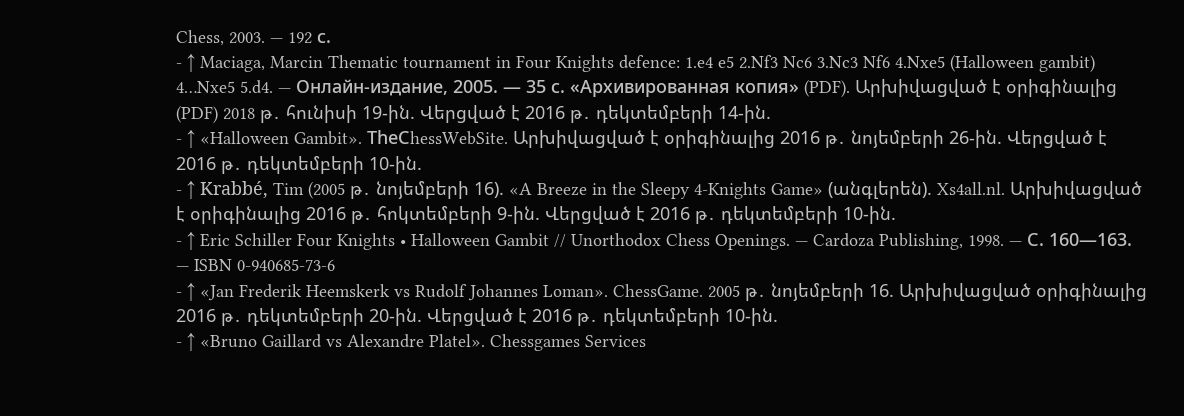Chess, 2003. — 192 с.
- ↑ Maciaga, Marcin Thematic tournament in Four Knights defence: 1.e4 e5 2.Nf3 Nc6 3.Nc3 Nf6 4.Nxe5 (Halloween gambit) 4…Nxe5 5.d4. — Онлайн-издание, 2005. — 35 с. «Архивированная копия» (PDF). Արխիվացված է օրիգինալից (PDF) 2018 թ․ հունիսի 19-ին. Վերցված է 2016 թ․ դեկտեմբերի 14-ին.
- ↑ «Halloween Gambit». ТheСhessWebSite. Արխիվացված է օրիգինալից 2016 թ․ նոյեմբերի 26-ին. Վերցված է 2016 թ․ դեկտեմբերի 10-ին.
- ↑ Krabbé, Tim (2005 թ․ նոյեմբերի 16). «A Breeze in the Sleepy 4-Knights Game» (անգլերեն). Xs4all.nl. Արխիվացված է օրիգինալից 2016 թ․ հոկտեմբերի 9-ին. Վերցված է 2016 թ․ դեկտեմբերի 10-ին.
- ↑ Eric Schiller Four Knights • Halloween Gambit // Unorthodox Chess Openings. — Cardoza Publishing, 1998. — С. 160—163. — ISBN 0-940685-73-6
- ↑ «Jan Frederik Heemskerk vs Rudolf Johannes Loman». ChessGame. 2005 թ․ նոյեմբերի 16. Արխիվացված օրիգինալից 2016 թ․ դեկտեմբերի 20-ին. Վերցված է 2016 թ․ դեկտեմբերի 10-ին.
- ↑ «Bruno Gaillard vs Alexandre Platel». Chessgames Services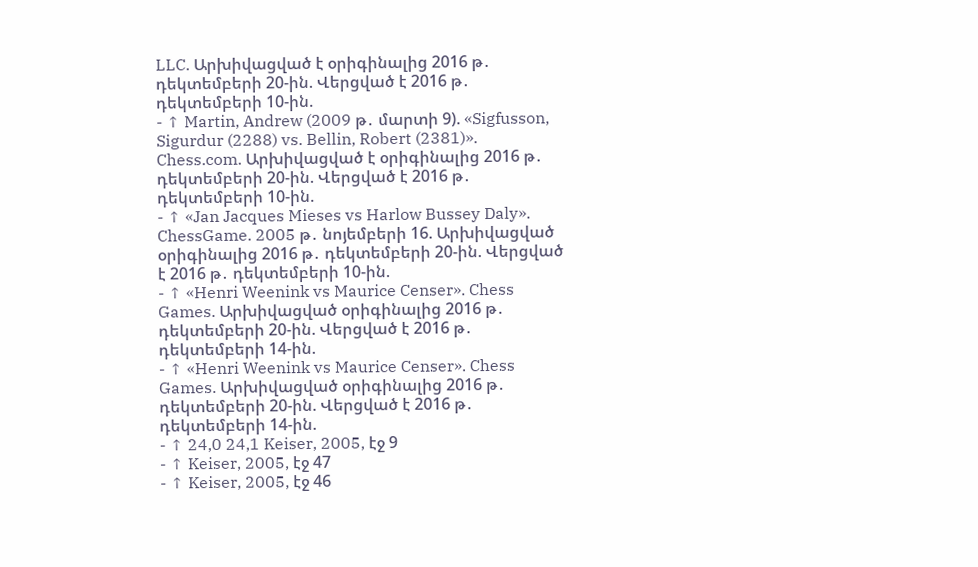LLC. Արխիվացված է օրիգինալից 2016 թ․ դեկտեմբերի 20-ին. Վերցված է 2016 թ․ դեկտեմբերի 10-ին.
- ↑ Martin, Andrew (2009 թ․ մարտի 9). «Sigfusson, Sigurdur (2288) vs. Bellin, Robert (2381)». Chess.com. Արխիվացված է օրիգինալից 2016 թ․ դեկտեմբերի 20-ին. Վերցված է 2016 թ․ դեկտեմբերի 10-ին.
- ↑ «Jan Jacques Mieses vs Harlow Bussey Daly». ChessGame. 2005 թ․ նոյեմբերի 16. Արխիվացված օրիգինալից 2016 թ․ դեկտեմբերի 20-ին. Վերցված է 2016 թ․ դեկտեմբերի 10-ին.
- ↑ «Henri Weenink vs Maurice Censer». Chess Games. Արխիվացված օրիգինալից 2016 թ․ դեկտեմբերի 20-ին. Վերցված է 2016 թ․ դեկտեմբերի 14-ին.
- ↑ «Henri Weenink vs Maurice Censer». Chess Games. Արխիվացված օրիգինալից 2016 թ․ դեկտեմբերի 20-ին. Վերցված է 2016 թ․ դեկտեմբերի 14-ին.
- ↑ 24,0 24,1 Keiser, 2005, էջ 9
- ↑ Keiser, 2005, էջ 47
- ↑ Keiser, 2005, էջ 46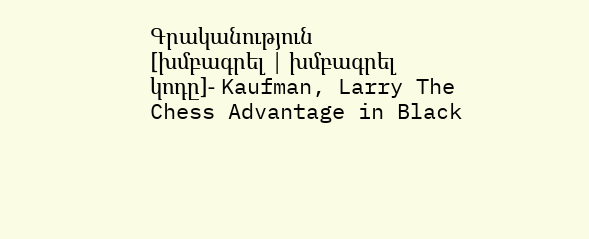Գրականություն
[խմբագրել | խմբագրել կոդը]- Kaufman, Larry The Chess Advantage in Black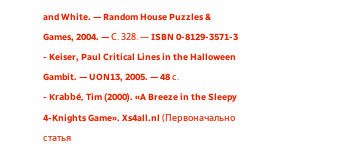and White. — Random House Puzzles & Games, 2004. — С. 328. — ISBN 0-8129-3571-3
- Keiser, Paul Critical Lines in the Halloween Gambit. — UON13, 2005. — 48 с.
- Krabbé, Tim (2000). «A Breeze in the Sleepy 4-Knights Game». Xs4all.nl (Первоначально статья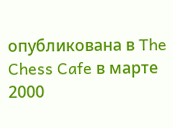опубликована в The Chess Cafe в марте 2000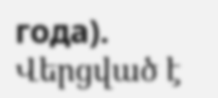года). Վերցված է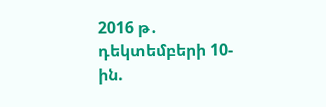2016 թ․ դեկտեմբերի 10-ին.